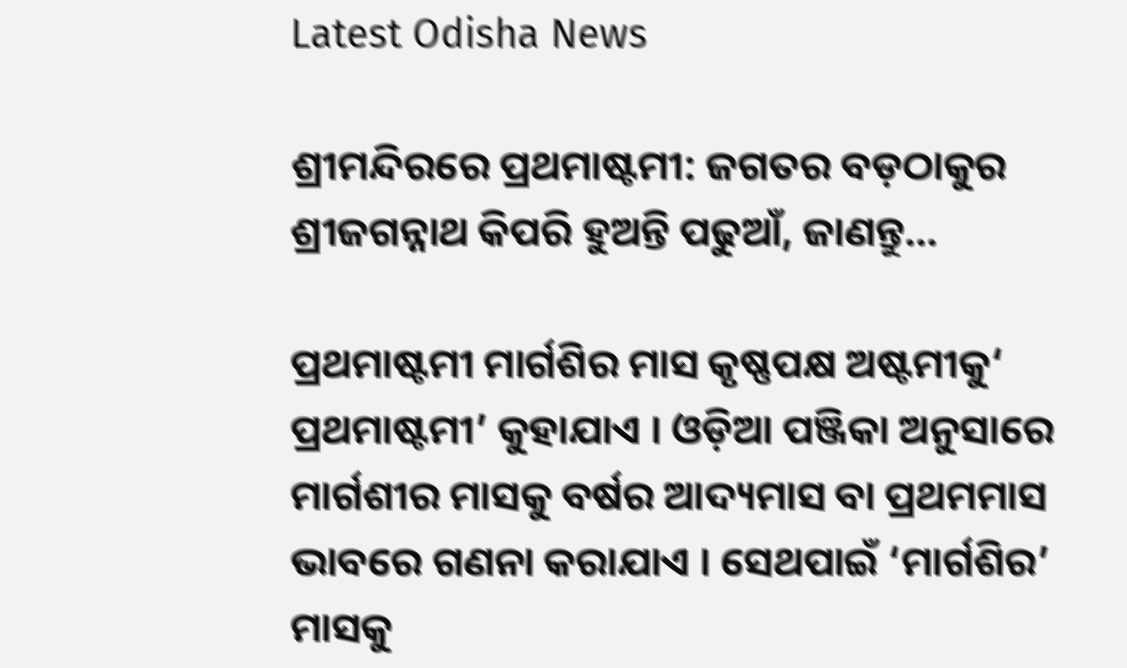Latest Odisha News

ଶ୍ରୀମନ୍ଦିରରେ ପ୍ରଥମାଷ୍ଟମୀ: ଜଗତର ବଡ଼ଠାକୁର ଶ୍ରୀଜଗନ୍ନାଥ କିପରି ହୁଅନ୍ତି ପଢୁଆଁ, ଜାଣନ୍ତୁ…

ପ୍ରଥମାଷ୍ଟମୀ ମାର୍ଗଶିର ମାସ କୃଷ୍ଣପକ୍ଷ ଅଷ୍ଟମୀକୁ‘ ପ୍ରଥମାଷ୍ଟମୀ’ କୁହାଯାଏ । ଓଡ଼ିଆ ପଞ୍ଜିକା ଅନୁସାରେ ମାର୍ଗଶୀର ମାସକୁ ବର୍ଷର ଆଦ୍ୟମାସ ବା ପ୍ରଥମମାସ ଭାବରେ ଗଣନା କରାଯାଏ । ସେଥପାଇଁ ‘ମାର୍ଗଶିର’ ମାସକୁ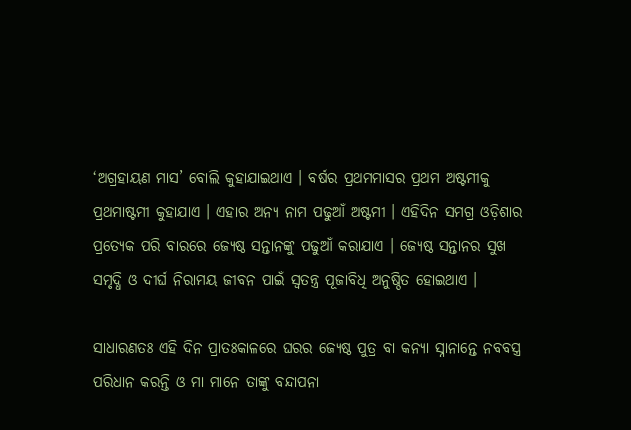‘ଅଗ୍ରହାୟଣ ମାସ’ ବୋଲି କୁହାଯାଇଥାଏ । ବର୍ଷର ପ୍ରଥମମାସର ପ୍ରଥମ ଅଷ୍ଟମୀକୁ ପ୍ରଥମାଷ୍ଟମୀ କୁହାଯାଏ । ଏହାର ଅନ୍ୟ ନାମ ପଢୁଆଁ ଅଷ୍ଟମୀ । ଏହିଦିନ ସମଗ୍ର ଓଡ଼ିଶାର ପ୍ରତ୍ୟେକ ପରି ବାରରେ ଜ୍ୟେଷ୍ଠ ସନ୍ତାନଙ୍କୁ ପଢୁଆଁ କରାଯାଏ । ଜ୍ୟେଷ୍ଠ ସନ୍ତାନର ସୁଖ ସମୃଦ୍ଧି ଓ ଦୀର୍ଘ ନିରାମୟ ଜୀବନ ପାଇଁ ସ୍ଵତନ୍ତ୍ର ପୂଜାବିଧି ଅନୁଷ୍ଠିତ ହୋଇଥାଏ ।

ସାଧାରଣତଃ ଏହି ଦିନ ପ୍ରାତଃକାଳରେ ଘରର ଜ୍ୟେଷ୍ଠ ପୁତ୍ର ବା କନ୍ୟା ସ୍ନାନାନ୍ତେ ନବବସ୍ତ୍ର ପରିଧାନ କରନ୍ତି ଓ ମା ମାନେ ତାଙ୍କୁ ବନ୍ଦାପନା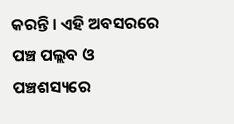କରନ୍ତି । ଏହି ଅବସରରେ ପଞ୍ଚ ପଲ୍ଲବ ଓ ପଞ୍ଚଶସ୍ୟରେ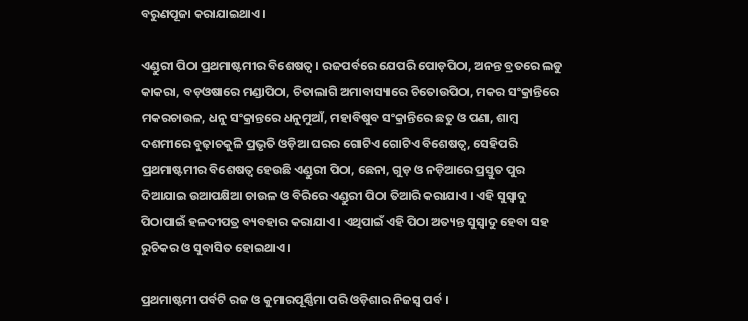ବରୁଣପୂଜା କରାଯାଇଥାଏ ।

ଏଣ୍ଡୁରୀ ପିଠା ପ୍ରଥମାଷ୍ଟମୀର ବିଶେଷତ୍ୱ । ରଜପର୍ବରେ ଯେପରି ପୋଡ଼ପିଠା, ଅନନ୍ତ ବ୍ରତରେ ଲଡୁ କାକରା, ବଡ଼ଓଷାରେ ମଣ୍ଡାପିଠା, ଚିତାଲାଗି ଅମାବାସ୍ୟାରେ ଚିତୋଉପିଠା, ମକର ସଂକ୍ରାନ୍ତିରେ ମକରଚାଉଳ, ଧନୁ ସଂକ୍ରାନ୍ତରେ ଧନୁମୁଆଁ, ମହାବିଷୁବ ସଂକ୍ରାନ୍ତିରେ ଛତୁ ଓ ପଣା, ଶାମ୍ବ ଦଶମୀରେ ବୁଢ଼ାଚକୁଳି ପ୍ରଭୃତି ଓଡ଼ିଆ ଘରର ଗୋଟିଏ ଗୋଟିଏ ବିଶେଷତ୍ଵ, ସେହିପରି ପ୍ରଥମାଷ୍ଟମୀର ବିଶେଷତ୍ୱ ହେଉଛି ଏଣ୍ଡୁରୀ ପିଠା, ଛେନା, ଗୁଡ଼ ଓ ନଡ଼ିଆରେ ପ୍ରସ୍ତୁତ ପୁର ଦିଆଯାଇ ଉଆପକ୍ଷିଆ ଚାଉଳ ଓ ବିରିରେ ଏଣ୍ଡୁରୀ ପିଠା ତିଆରି କରାଯାଏ । ଏହି ସୁସ୍ବାଦୁ ପିଠାପାଇଁ ହଳଦୀପତ୍ର ବ୍ୟବହାର କରାଯାଏ । ଏଥିପାଇଁ ଏହି ପିଠା ଅତ୍ୟନ୍ତ ସୁସ୍ବାଦୁ ହେବା ସହ ରୁଚିକର ଓ ସୁବାସିତ ହୋଇଥାଏ ।

ପ୍ରଥମାଷ୍ଟମୀ ପର୍ବଟି ରଜ ଓ କୁମାରପୂର୍ଣ୍ଣିମା ପରି ଓଡ଼ିଶାର ନିଜସ୍ଵ ପର୍ବ ।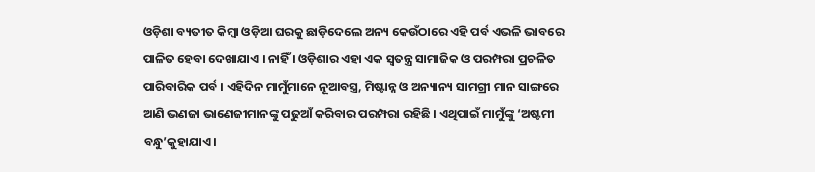ଓଡ଼ିଶା ବ୍ୟତୀତ କିମ୍ବା ଓଡ଼ିଆ ଘରକୁ ଛାଡ଼ିଦେଲେ ଅନ୍ୟ କେଉଁଠାରେ ଏହି ପର୍ବ ଏଭଳି ଭାବରେ ପାଳିତ ହେବା ଦେଖାଯାଏ । ନାହିଁ । ଓଡ଼ିଶାର ଏହା ଏକ ସ୍ଵତନ୍ତ୍ର ସାମାଜିକ ଓ ପରମ୍ପରା ପ୍ରଚଳିତ ପାରିବାରିକ ପର୍ବ । ଏହିଦିନ ମାମୁଁମାନେ ନୂଆବସ୍ତ୍ର, ମିଷ୍ଟାନ୍ନ ଓ ଅନ୍ୟାନ୍ୟ ସାମଗ୍ରୀ ମାନ ସାଙ୍ଗରେ ଆଣି ଭଣଜା ଭାଣେଜୀମାନଙ୍କୁ ପଢୁଆଁ କରିବାର ପରମ୍ପରା ରହିଛି । ଏଥିପାଇଁ ମାମୁଁଙ୍କୁ ‘ଅଷ୍ଟମୀ ବନ୍ଧୁ’କୁହାଯାଏ ।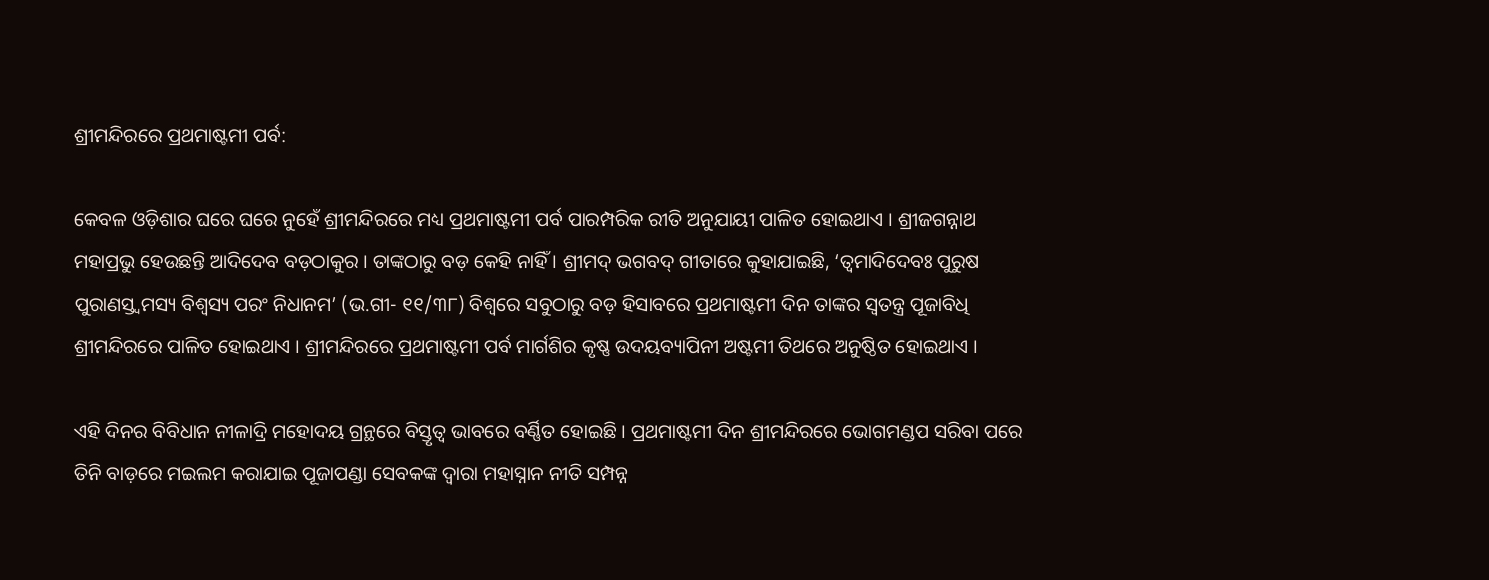ଶ୍ରୀମନ୍ଦିରରେ ପ୍ରଥମାଷ୍ଟମୀ ପର୍ବ:

କେବଳ ଓଡ଼ିଶାର ଘରେ ଘରେ ନୁହେଁ ଶ୍ରୀମନ୍ଦିରରେ ମଧ୍ୟ ପ୍ରଥମାଷ୍ଟମୀ ପର୍ବ ପାରମ୍ପରିକ ରୀତି ଅନୁଯାୟୀ ପାଳିତ ହୋଇଥାଏ । ଶ୍ରୀଜଗନ୍ନାଥ ମହାପ୍ରଭୁ ହେଉଛନ୍ତି ଆଦିଦେବ ବଡ଼ଠାକୁର । ତାଙ୍କଠାରୁ ବଡ଼ କେହି ନାହିଁ । ଶ୍ରୀମଦ୍ ଭଗବଦ୍ ଗୀତାରେ କୁହାଯାଇଛି, ‘ତ୍ବମାଦିଦେବଃ ପୁରୁଷ ପୁରାଣସ୍ତ୍ବମସ୍ୟ ବିଶ୍ଵସ୍ୟ ପରଂ ନିଧାନମ’ (ଭ.ଗୀ- ୧୧/୩୮) ବିଶ୍ୱରେ ସବୁଠାରୁ ବଡ଼ ହିସାବରେ ପ୍ରଥମାଷ୍ଟମୀ ଦିନ ତାଙ୍କର ସ୍ଵତନ୍ତ୍ର ପୂଜାବିଧି ଶ୍ରୀମନ୍ଦିରରେ ପାଳିତ ହୋଇଥାଏ । ଶ୍ରୀମନ୍ଦିରରେ ପ୍ରଥମାଷ୍ଟମୀ ପର୍ବ ମାର୍ଗଶିର କୃଷ୍ଣ ଉଦୟବ୍ୟାପିନୀ ଅଷ୍ଟମୀ ତିଥରେ ଅନୁଷ୍ଠିତ ହୋଇଥାଏ ।

ଏହି ଦିନର ବିବିଧାନ ନୀଳାଦ୍ରି ମହୋଦୟ ଗ୍ରନ୍ଥରେ ବିସ୍ତୃତ୍ବ ଭାବରେ ବର୍ଣ୍ଣିତ ହୋଇଛି । ପ୍ରଥମାଷ୍ଟମୀ ଦିନ ଶ୍ରୀମନ୍ଦିରରେ ଭୋଗମଣ୍ଡପ ସରିବା ପରେ ତିନି ବାଡ଼ରେ ମଇଲମ କରାଯାଇ ପୂଜାପଣ୍ଡା ସେବକଙ୍କ ଦ୍ଵାରା ମହାସ୍ନାନ ନୀତି ସମ୍ପନ୍ନ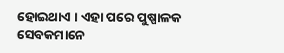ହୋଇଥାଏ । ଏହା ପରେ ପୁଷ୍ପାଳକ ସେବକମାନେ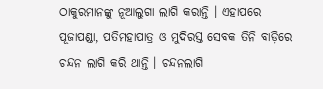ଠାକୁରମାନଙ୍କୁ ନୂଆଲୁଗା ଲାଗି କରାନ୍ତି । ଏହାପରେ ପୂଜାପଣ୍ଡା, ପତିମହାପାତ୍ର ଓ ମୁଦିରସ୍ତ ସେବକ ତିନି ବାଡ଼ିରେ ଚନ୍ଦନ ଲାଗି କରି ଥାନ୍ତି । ଚନ୍ଦନଲାଗି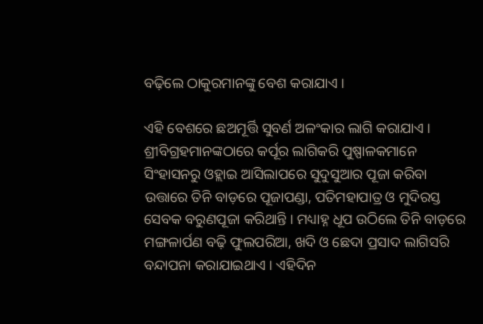ବଢ଼ିଲେ ଠାକୁରମାନଙ୍କୁ ବେଶ କରାଯାଏ ।

ଏହି ବେଶରେ ଛଅମୂର୍ତ୍ତି ସୁବର୍ଣ ଅଳଂକାର ଲାଗି କରାଯାଏ । ଶ୍ରୀବିଗ୍ରହମାନଙ୍କଠାରେ କର୍ପୂର ଲାଗିକରି ପୁଷ୍ପାଳକମାନେ ସିଂହାସନରୁ ଓହ୍ଲାଇ ଆସିଲାପରେ ସୁଦୁସୁଆର ପୂଜା କରିବା ଉତ୍ତାରେ ତିନି ବାଡ଼ରେ ପୂଜାପଣ୍ଡା, ପତିମହାପାତ୍ର ଓ ମୁଦିରସ୍ତ ସେବକ ବରୁଣପୂଜା କରିଥାନ୍ତି । ମଧ୍ୟାହ୍ନ ଧୂପ ଉଠିଲେ ତିନି ବାଡ଼ରେ ମଙ୍ଗଳାର୍ପଣ ବଢ଼ି ଫୁଲପରିଆ, ଖଦି ଓ ଛେଦା ପ୍ରସାଦ ଲାଗିସରି ବନ୍ଦାପନା କରାଯାଇଥାଏ । ଏହିଦିନ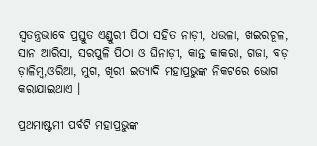ସ୍ଵତନ୍ତ୍ରଭାବେ ପ୍ରସ୍ତୁତ ଏଣ୍ଡୁରୀ ପିଠା ସହିତ ନାଡ଼ୀ, ଧଉଳା, ଖଇରଚୂଳ, ସାନ ଆରିସା, ସରପୁଳି ପିଠା ଓ ଘିନାଡ଼ୀ, କାନ୍ତ କାକରା, ଗଜା, ବଡ଼ ଡ଼ାଳିମ୍ବ,ଓରିଆ, ମୁଗ, ଖିରୀ ଇତ୍ୟାଦି ମହାପ୍ରଭୁଙ୍କ ନିକଟରେ ଭୋଗ କରାଯାଇଥାଏ ।

ପ୍ରଥମାଷ୍ଟମୀ ପର୍ବଟି ମହାପ୍ରଭୁଙ୍କ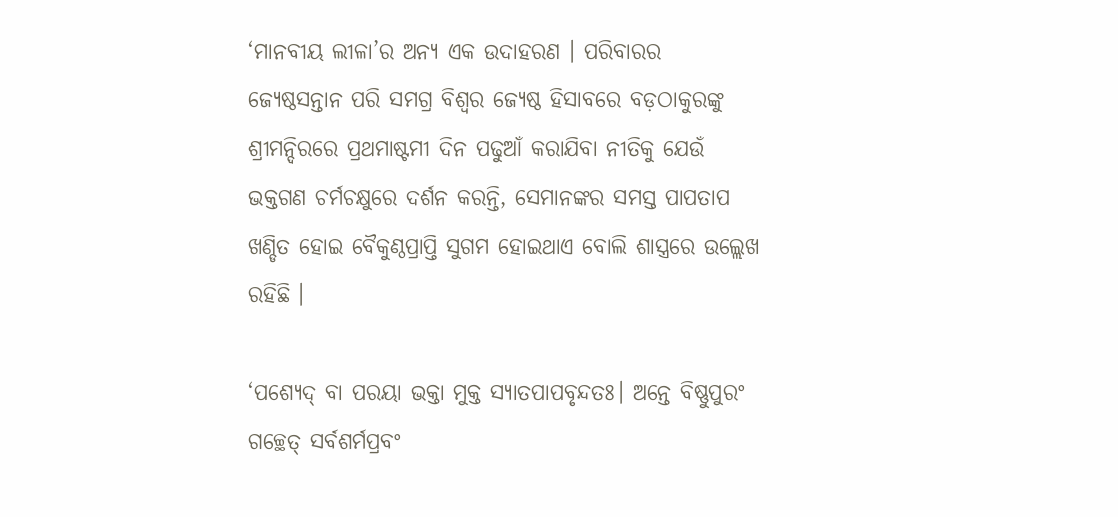‘ମାନବୀୟ ଲୀଳା’ର ଅନ୍ୟ ଏକ ଉଦାହରଣ । ପରିବାରର ଜ୍ୟେଷ୍ଠସନ୍ତାନ ପରି ସମଗ୍ର ବିଶ୍ଵର ଜ୍ୟେଷ୍ଠ ହିସାବରେ ବଡ଼ଠାକୁରଙ୍କୁ ଶ୍ରୀମନ୍ଦିରରେ ପ୍ରଥମାଷ୍ଟମୀ ଦିନ ପଢୁଆଁ କରାଯିବା ନୀତିକୁ ଯେଉଁ ଭକ୍ତଗଣ ଚର୍ମଚକ୍ଷୁରେ ଦର୍ଶନ କରନ୍ତି, ସେମାନଙ୍କର ସମସ୍ତ ପାପତାପ ଖଣ୍ଡିତ ହୋଇ ବୈକୁଣ୍ଠପ୍ରାପ୍ତି ସୁଗମ ହୋଇଥାଏ ବୋଲି ଶାସ୍ତ୍ରରେ ଉଲ୍ଲେଖ ରହିଛି ।

‘ପଶ୍ୟେଦ୍ ବା ପରୟା ଭକ୍ତା ମୁକ୍ତ ସ୍ୟାତପାପବୃନ୍ଦତଃ। ଅନ୍ତେ ବିଷ୍ଣୁପୁରଂ ଗଚ୍ଛେତ୍ ସର୍ବଶର୍ମପ୍ରବଂ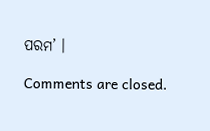ପରମ’ ।

Comments are closed.